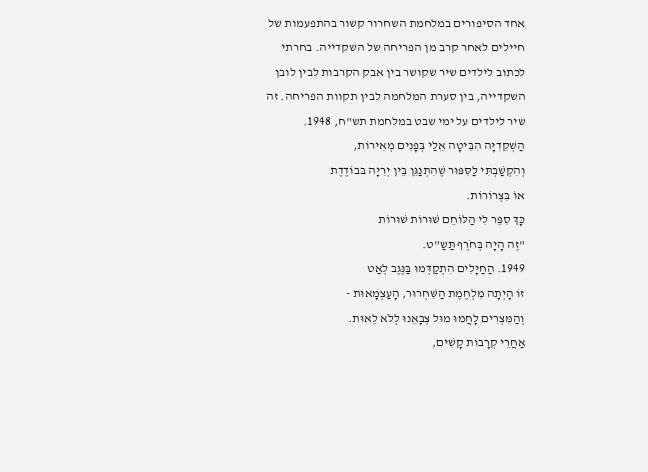אחד הסיפורים במלחמת השחרור קשור בהתפעמות של חיילים לאחר קרב מן הפריחה של השקדייה. בחרתי לכתוב לילדים שיר שקושר בין אבק הקרבות לבין לובן השקדייה, בין סערת המלחמה לבין תקוות הפריחה. זה שיר לילדים על ימי שבט במלחמת תש"ח, 1948.
הַשְׁקֵדִיָּה הִבִּיטָה אֵלַי בְּפָנִים מְאִירוֹת,
וְהִקְשַׁבְתִּי לַסִּפּוּר שֶׁהִתְנַגֵּן בֵּין יְרִיָּה בּבוֹדֶדֶת
אוֹ בִּצְרוֹרוֹת.
כָּךְ סִפֵּר לִי הַלּוֹחֵם שׁוּרוֹת שׁוּרוֹת
"זֶה הָיָה בְּחֹרֶף תַּשַ"ט.
1949. הַחַיָּלִים הִתְקַדְּמוּ בַּנֶּגֶב לְאַט
זוֹ הָיְתָה מִלְחֶמֶת הַשִּׁחְרוּר, הָעַצְמָאוּת -
וְהַמִּצְרִים לָחֲמוּ מוּל צְבָאֵנוּ לְלֹא לֵאוּת.
אַחֲרֵי קְרָבוֹת קָשִׁים,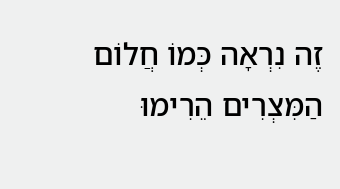זֶה נִרְאָה כְּמוֹ חֲלוֹם
הַמִּצְרִים הֵרִימוּ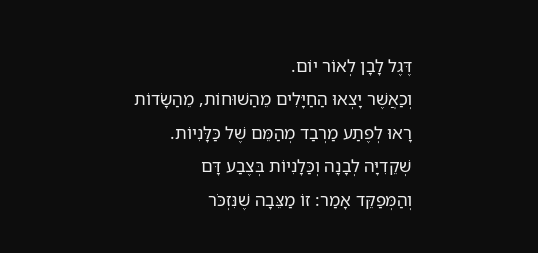דֶּגֶל לָבָן לְאוֹר יוֹם.
וְכַאֲשֶׁר יָצְאוּ הַחַיָּלִים מֵהַשׁוּחוֹת, מֵהַשָׂדוֹת
רָאוּ לְפֶתַע מַרְבַד מְהַמֵּם שֶׁל כַּלָּנִיוֹת.
שְׁקֵדִיָּה לְבָנָה וְכַּלָנִיוֹת בְּצֶבַע דָּם
וְהַמְּפַקֵּד אָמַר: זוֹ מַצֵּבָה שֶׁנִּזְכֹּר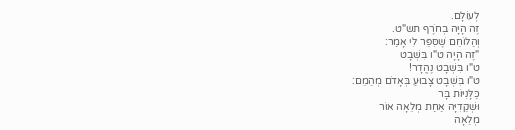לְעוֹלָם.
זֶה הָיָה בְחֹרֶף תש"ט.
וְהַלוֹחֵם שֶׁסִּפֵּר לִי אָמַר:
"זֶה הָיָה ט"ו בִּשְׁבָט
ט"ו בִּשְׁבָט נֶהֱדָר!
ט"ו בִּשְׁבָט צָבוּעַ בְּאָדֹם מְהַמֵם:
כַּלָּנִיּוֹת בָּר
וּשְׁקֵדִיָּה אַחַת מְלֵאָה אוֹר
מְלֵאָה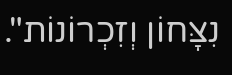נִצָּחוֹן וְזִכְרוֹנוֹת".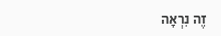זֶה נִרְאָה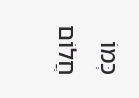כְּמוֹ חֲלוֹם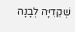שְׁקֵדִיָּה לְבָנָה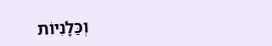וְכַּלָנִיוֹת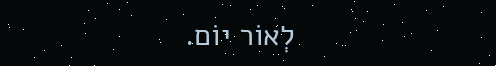לְאוֹר יוֹם.